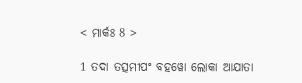< ମାର୍କଃ 8 >

1 ତଦା ତତ୍ସମୀପଂ ବହୱୋ ଲୋକା ଆଯାତା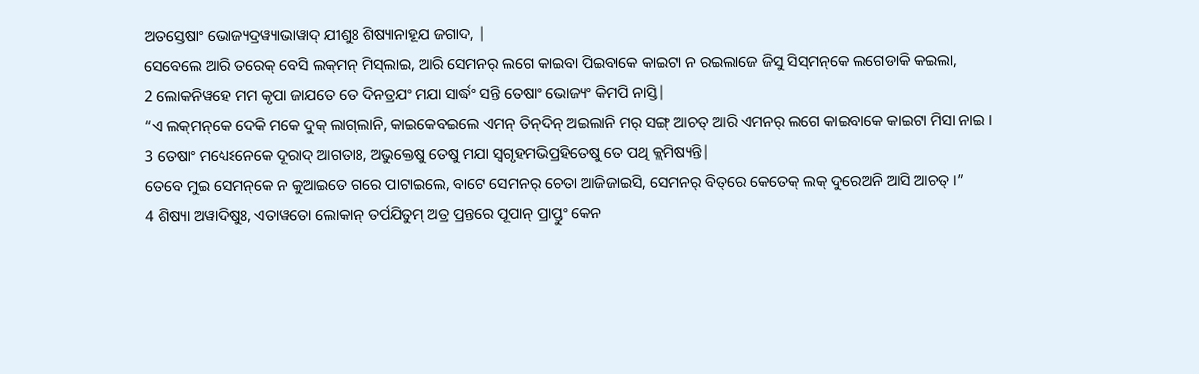ଅତସ୍ତେଷାଂ ଭୋଜ୍ୟଦ୍ରୱ୍ୟାଭାୱାଦ୍ ଯୀଶୁଃ ଶିଷ୍ୟାନାହୂଯ ଜଗାଦ, |
ସେବେଲେ ଆରି ତରେକ୍‌ ବେସି ଲକ୍‌ମନ୍‌ ମିସ୍‌ଲାଇ, ଆରି ସେମନର୍‌ ଲଗେ କାଇବା ପିଇବାକେ କାଇଟା ନ ରଇଲାଜେ ଜିସୁ ସିସ୍‌ମନ୍‌କେ ଲଗେଡାକି କଇଲା,
2 ଲୋକନିୱହେ ମମ କୃପା ଜାଯତେ ତେ ଦିନତ୍ରଯଂ ମଯା ସାର୍ଦ୍ଧଂ ସନ୍ତି ତେଷାଂ ଭୋଜ୍ୟଂ କିମପି ନାସ୍ତି|
“ଏ ଲକ୍‌ମନ୍‌କେ ଦେକି ମକେ ଦୁକ୍‌ ଲାଗ୍‌ଲାନି, କାଇକେବଇଲେ ଏମନ୍‌ ତିନ୍‌ଦିନ୍‌ ଅଇଲାନି ମର୍‌ ସଙ୍ଗ୍‍ ଆଚତ୍‌ ଆରି ଏମନର୍‌ ଲଗେ କାଇବାକେ କାଇଟା ମିସା ନାଇ ।
3 ତେଷାଂ ମଧ୍ୟେଽନେକେ ଦୂରାଦ୍ ଆଗତାଃ, ଅଭୁକ୍ତେଷୁ ତେଷୁ ମଯା ସ୍ୱଗୃହମଭିପ୍ରହିତେଷୁ ତେ ପଥି କ୍ଲମିଷ୍ୟନ୍ତି|
ତେବେ ମୁଇ ସେମନ୍‌କେ ନ କୁଆଇତେ ଗରେ ପାଟାଇଲେ, ବାଟେ ସେମନର୍‌ ଚେତା ଆଜିଜାଇସି, ସେମନର୍‌ ବିତ୍‌ରେ କେତେକ୍‌ ଲକ୍‌ ଦୁରେଅନି ଆସି ଆଚତ୍‌ ।”
4 ଶିଷ୍ୟା ଅୱାଦିଷୁଃ, ଏତାୱତୋ ଲୋକାନ୍ ତର୍ପଯିତୁମ୍ ଅତ୍ର ପ୍ରନ୍ତରେ ପୂପାନ୍ ପ୍ରାପ୍ତୁଂ କେନ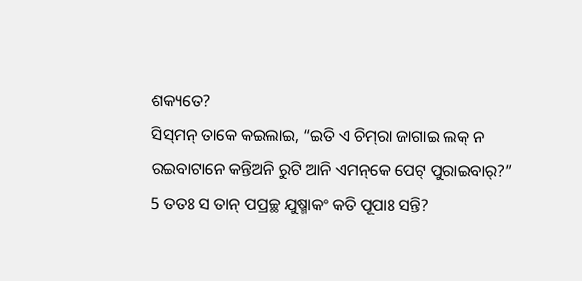ଶକ୍ୟତେ?
ସିସ୍‌ମନ୍‌ ତାକେ କଇଲାଇ, “ଇତି ଏ ଚିମ୍‌ରା ଜାଗାଇ ଲକ୍‌ ନ ରଇବାଟାନେ କନ୍ତିଅନି ରୁଟି ଆନି ଏମନ୍‌କେ ପେଟ୍‌ ପୁରାଇବାର୍‌?”
5 ତତଃ ସ ତାନ୍ ପପ୍ରଚ୍ଛ ଯୁଷ୍ମାକଂ କତି ପୂପାଃ ସନ୍ତି?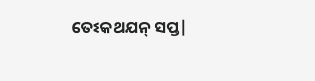ତେଽକଥଯନ୍ ସପ୍ତ|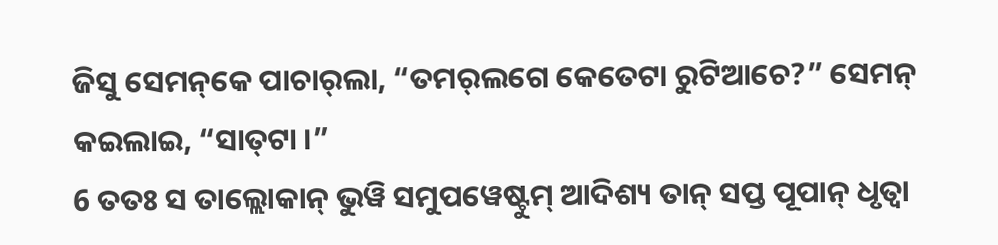ଜିସୁ ସେମନ୍‌କେ ପାଚାର୍‌ଲା, “ତମର୍‌ଲଗେ କେତେଟା ରୁଟିଆଚେ?” ସେମନ୍‌ କଇଲାଇ, “ସାତ୍‌ଟା ।”
6 ତତଃ ସ ତାଲ୍ଲୋକାନ୍ ଭୁୱି ସମୁପୱେଷ୍ଟୁମ୍ ଆଦିଶ୍ୟ ତାନ୍ ସପ୍ତ ପୂପାନ୍ ଧୃତ୍ୱା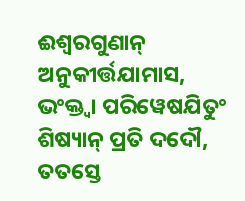ଈଶ୍ୱରଗୁଣାନ୍ ଅନୁକୀର୍ତ୍ତଯାମାସ, ଭଂକ୍ତ୍ୱା ପରିୱେଷଯିତୁଂ ଶିଷ୍ୟାନ୍ ପ୍ରତି ଦଦୌ, ତତସ୍ତେ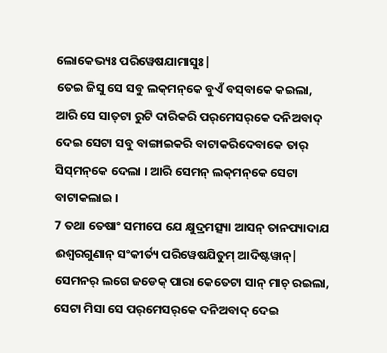ଲୋକେଭ୍ୟଃ ପରିୱେଷଯାମାସୁଃ|
ତେଇ ଜିସୁ ସେ ସବୁ ଲକ୍‌ମନ୍‌କେ ବୁଏଁ ବସ୍‌ବାକେ କଇଲା, ଆରି ସେ ସାତ୍‌ଟା ରୁଟି ଦାରିକରି ପର୍‌ମେସର୍‌କେ ଦନିଅବାଦ୍‌ ଦେଇ ସେଟା ସବୁ ବାଙ୍ଗାଇକରି ବାଟାକରିଦେବାକେ ତାର୍‌ ସିସ୍‌ମନ୍‌କେ ଦେଲା । ଆରି ସେମନ୍‌ ଲକ୍‌ମନ୍‌କେ ସେଟା ବାଟାକଲାଇ ।
7 ତଥା ତେଷାଂ ସମୀପେ ଯେ କ୍ଷୁଦ୍ରମତ୍ସ୍ୟା ଆସନ୍ ତାନପ୍ୟାଦାଯ ଈଶ୍ୱରଗୁଣାନ୍ ସଂକୀର୍ତ୍ୟ ପରିୱେଷଯିତୁମ୍ ଆଦିଷ୍ଟୱାନ୍|
ସେମନର୍‌ ଲଗେ ଜଡେକ୍‌ ପାରା କେତେଟା ସାନ୍‌ ମାଚ୍‌ ରଇଲା, ସେଟା ମିସା ସେ ପର୍‌ମେସର୍‌କେ ଦନିଅବାଦ୍‌ ଦେଇ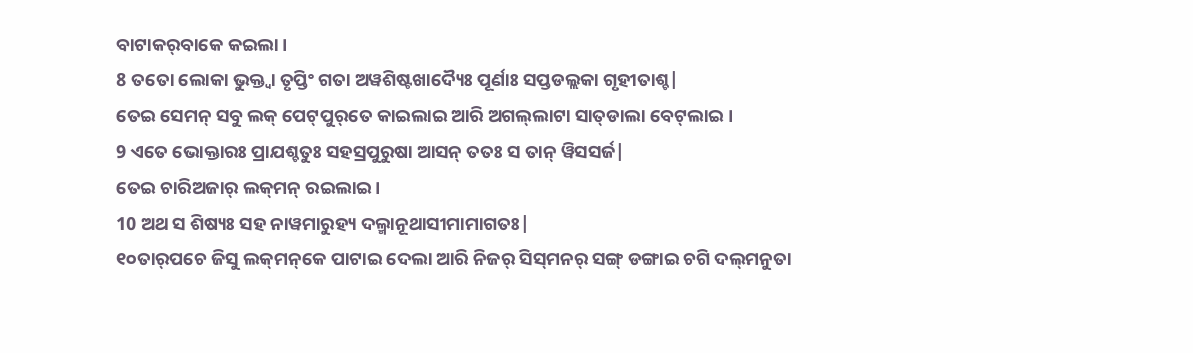ବାଟାକର୍‌ବାକେ କଇଲା ।
8 ତତୋ ଲୋକା ଭୁକ୍ତ୍ୱା ତୃପ୍ତିଂ ଗତା ଅୱଶିଷ୍ଟଖାଦ୍ୟୈଃ ପୂର୍ଣାଃ ସପ୍ତଡଲ୍ଲକା ଗୃହୀତାଶ୍ଚ|
ତେଇ ସେମନ୍‌ ସବୁ ଲକ୍‌ ପେଟ୍‍ପୁର୍‌ତେ କାଇଲାଇ ଆରି ଅଗଲ୍‌ଲାଟା ସାତ୍‌ଡାଲା ବେଟ୍‌ଲାଇ ।
9 ଏତେ ଭୋକ୍ତାରଃ ପ୍ରାଯଶ୍ଚତୁଃ ସହସ୍ରପୁରୁଷା ଆସନ୍ ତତଃ ସ ତାନ୍ ୱିସସର୍ଜ|
ତେଇ ଚାରିଅଜାର୍‌ ଲକ୍‌ମନ୍‌ ରଇଲାଇ ।
10 ଅଥ ସ ଶିଷ୍ୟଃ ସହ ନାୱମାରୁହ୍ୟ ଦଲ୍ମାନୂଥାସୀମାମାଗତଃ|
୧୦ତାର୍‌ପଚେ ଜିସୁ ଲକ୍‌ମନ୍‌କେ ପାଟାଇ ଦେଲା ଆରି ନିଜର୍‌ ସିସ୍‌ମନର୍‌ ସଙ୍ଗ୍‍ ଡଙ୍ଗାଇ ଚଗି ଦଲ୍‌ମନୁତା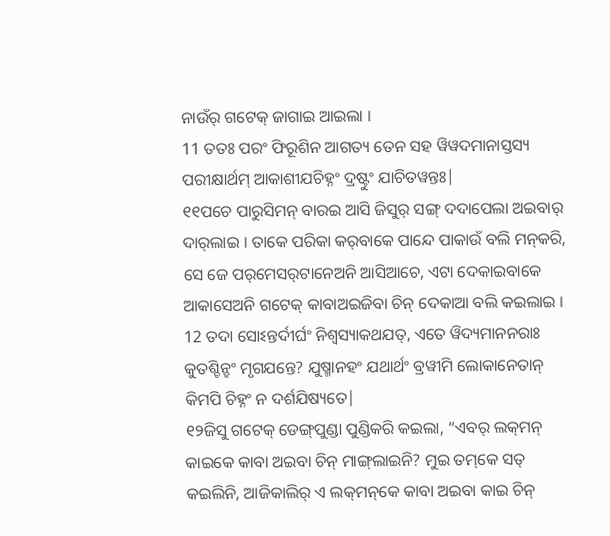ନାଉଁର୍‌ ଗଟେକ୍‌ ଜାଗାଇ ଆଇଲା ।
11 ତତଃ ପରଂ ଫିରୂଶିନ ଆଗତ୍ୟ ତେନ ସହ ୱିୱଦମାନାସ୍ତସ୍ୟ ପରୀକ୍ଷାର୍ଥମ୍ ଆକାଶୀଯଚିହ୍ନଂ ଦ୍ରଷ୍ଟୁଂ ଯାଚିତୱନ୍ତଃ|
୧୧ପଚେ ପାରୁସିମନ୍‌ ବାରଇ ଆସି ଜିସୁର୍‌ ସଙ୍ଗ୍‍ ଦଦାପେଲା ଅଇବାର୍‌ ଦାର୍‌ଲାଇ । ତାକେ ପରିକା କର୍‌ବାକେ ପାନ୍ଦେ ପାକାଉଁ ବଲି ମନ୍‍କରି, ସେ ଜେ ପର୍‌ମେସର୍‌ଟାନେଅନି ଆସିଆଚେ, ଏଟା ଦେକାଇବାକେ ଆକାସେଅନି ଗଟେକ୍‌ କାବାଅଇଜିବା ଚିନ୍‌ ଦେକାଆ ବଲି କଇଲାଇ ।
12 ତଦା ସୋଽନ୍ତର୍ଦୀର୍ଘଂ ନିଶ୍ୱସ୍ୟାକଥଯତ୍, ଏତେ ୱିଦ୍ୟମାନନରାଃ କୁତଶ୍ଚିନ୍ହଂ ମୃଗଯନ୍ତେ? ଯୁଷ୍ମାନହଂ ଯଥାର୍ଥଂ ବ୍ରୱୀମି ଲୋକାନେତାନ୍ କିମପି ଚିହ୍ନଂ ନ ଦର୍ଶଯିଷ୍ୟତେ|
୧୨ଜିସୁ ଗଟେକ୍‌ ଡେଙ୍ଗ୍‌ପୁଣ୍ଡା ପୁଣ୍ଡିକରି କଇଲା, “ଏବର୍‌ ଲକ୍‌ମନ୍‌ କାଇକେ କାବା ଅଇବା ଚିନ୍‌ ମାଙ୍ଗ୍‌ଲାଇନି? ମୁଇ ତମ୍‌କେ ସତ୍‌ କଇଲିନି, ଆଜିକାଲିର୍‌ ଏ ଲକ୍‌ମନ୍‌କେ କାବା ଅଇବା କାଇ ଚିନ୍‌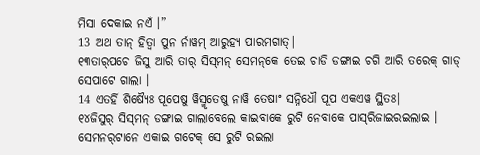ମିସା ଦେକାଇ ନଏଁ ।”
13 ଅଥ ତାନ୍ ହିତ୍ୱା ପୁନ ର୍ନାୱମ୍ ଆରୁହ୍ୟ ପାରମଗାତ୍|
୧୩ତାର୍‌ପଚେ ଜିସୁ ଆରି ତାର୍‌ ସିସ୍‌ମନ୍‌ ସେମନ୍‌କେ ତେଇ ଚାଡି ଡଙ୍ଗାଇ ଚଗି ଆରି ତରେକ୍‌ ଗାଡ୍‌ ସେପାଟେ ଗାଲା ।
14 ଏତର୍ହି ଶିଷ୍ୟୈଃ ପୂପେଷୁ ୱିସ୍ମୃତେଷୁ ନାୱି ତେଷାଂ ସନ୍ନିଧୌ ପୂପ ଏକଏୱ ସ୍ଥିତଃ|
୧୪ଜିସୁର୍‌ ସିସ୍‌ମନ୍‌ ଡଙ୍ଗାଇ ଗାଲାବେଲେ କାଇବାକେ ରୁଟି ନେବାକେ ପାସ୍‌ରିଜାଇରଇଲାଇ । ସେମନର୍‌ଟାନେ ଏକାଇ ଗଟେକ୍‌ ସେ ରୁଟି ରଇଲା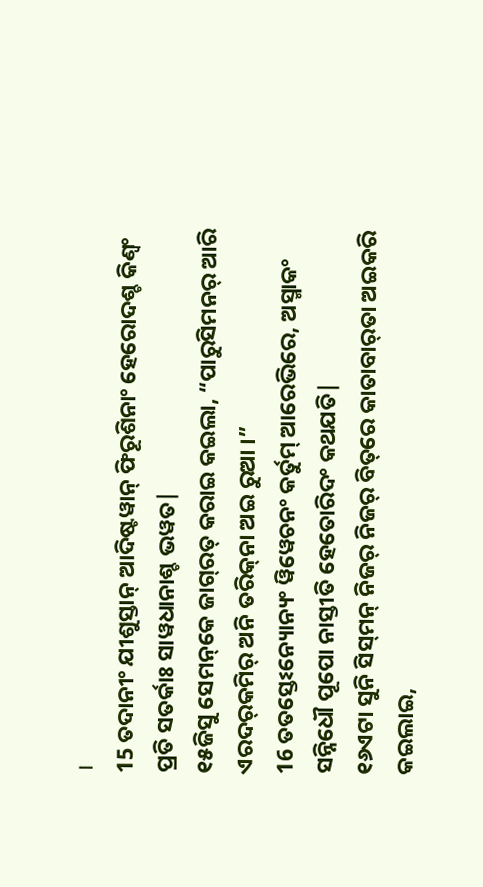।
15 ତଦାନୀଂ ଯୀଶୁସ୍ତାନ୍ ଆଦିଷ୍ଟୱାନ୍ ଫିରୂଶିନାଂ ହେରୋଦଶ୍ଚ କିଣ୍ୱଂ ପ୍ରତି ସତର୍କାଃ ସାୱଧାନାଶ୍ଚ ଭୱତ|
୧୫ଜିସୁ ସେମନ୍‌କେ ଜାଗ୍‌ରତ୍‌ କରାଇ କଇଲା, “ପାରୁସିମନର୍‌ ଆରି ଏରଦର୍‌କମିର୍‌ ଅନି ତରିକ୍‌ନା ଅଇ ରୁଆ ।”
16 ତତସ୍ତେଽନ୍ୟୋନ୍ୟଂ ୱିୱେଚନଂ କର୍ତୁମ୍ ଆରେଭିରେ, ଅସ୍ମାକଂ ସନ୍ନିଧୌ ପୂପୋ ନାସ୍ତୀତି ହେତୋରିଦଂ କଥଯତି|
୧୬ଏଟା ସୁନି ସିସ୍‌ମନ୍‌ ନିଜର୍‌ ନିଜର୍‌ ବିତ୍‌ରେ କାତାବାର୍‌ତା ଅଇକରି କଇଲାଇ,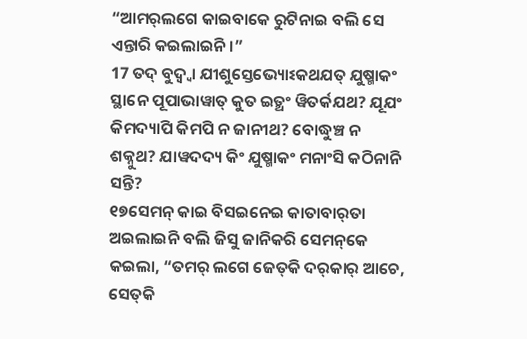“ଆମର୍‌ଲଗେ କାଇବାକେ ରୁଟିନାଇ ବଲି ସେ ଏନ୍ତାରି କଇଲାଇନି ।”
17 ତଦ୍ ବୁଦ୍ୱ୍ୱା ଯୀଶୁସ୍ତେଭ୍ୟୋଽକଥଯତ୍ ଯୁଷ୍ମାକଂ ସ୍ଥାନେ ପୂପାଭାୱାତ୍ କୁତ ଇତ୍ଥଂ ୱିତର୍କଯଥ? ଯୂଯଂ କିମଦ୍ୟାପି କିମପି ନ ଜାନୀଥ? ବୋଦ୍ଧୁଞ୍ଚ ନ ଶକ୍ନୁଥ? ଯାୱଦଦ୍ୟ କିଂ ଯୁଷ୍ମାକଂ ମନାଂସି କଠିନାନି ସନ୍ତି?
୧୭ସେମନ୍‌ କାଇ ବିସଇନେଇ କାତାବାର୍‌ତା ଅଇଲାଇନି ବଲି ଜିସୁ ଜାନିକରି ସେମନ୍‌କେ କଇଲା, “ତମର୍‌ ଲଗେ ଜେତ୍‌କି ଦର୍‌କାର୍‌ ଆଚେ, ସେତ୍‌କି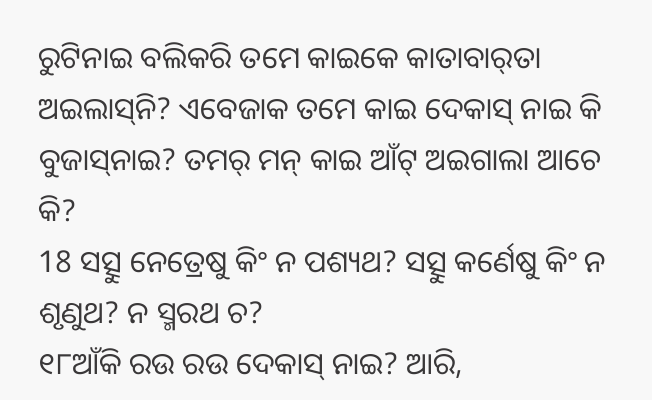ରୁଟିନାଇ ବଲିକରି ତମେ କାଇକେ କାତାବାର୍‌ତା ଅଇଲାସ୍‌ନି? ଏବେଜାକ ତମେ କାଇ ଦେକାସ୍‌ ନାଇ କି ବୁଜାସ୍‌ନାଇ? ତମର୍‌ ମନ୍‌ କାଇ ଆଁଟ୍‌ ଅଇଗାଲା ଆଚେ କି?
18 ସତ୍ସୁ ନେତ୍ରେଷୁ କିଂ ନ ପଶ୍ୟଥ? ସତ୍ସୁ କର୍ଣେଷୁ କିଂ ନ ଶୃଣୁଥ? ନ ସ୍ମରଥ ଚ?
୧୮ଆଁକି ରଉ ରଉ ଦେକାସ୍‌ ନାଇ? ଆରି,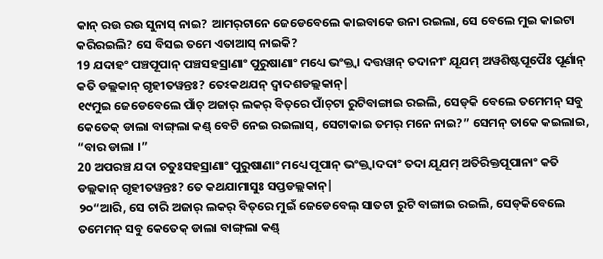କାନ୍‌ ରଉ ରଉ ସୁନାସ୍‌ ନାଇ? ଆମର୍‌ଟାନେ ଜେଡେବେଲେ କାଇବାକେ ଉନା ରଇଲା, ସେ ବେଲେ ମୁଇ କାଇଟା କରିରଇଲି? ସେ ବିସଇ ତମେ ଏତାଆସ୍‌ ନାଇକି?
19 ଯଦାହଂ ପଞ୍ଚପୂପାନ୍ ପଞ୍ଚସହସ୍ରାଣାଂ ପୁରୁଷାଣାଂ ମଧ୍ୟେ ଭଂକ୍ତ୍ୱା ଦତ୍ତୱାନ୍ ତଦାନୀଂ ଯୂଯମ୍ ଅୱଶିଷ୍ଟପୂପୈଃ ପୂର୍ଣାନ୍ କତି ଡଲ୍ଲକାନ୍ ଗୃହୀତୱନ୍ତଃ? ତେଽକଥଯନ୍ ଦ୍ୱାଦଶଡଲ୍ଲକାନ୍|
୧୯ମୁଇ ଜେଡେବେଲେ ପାଁଚ୍‌ ଅଜାର୍‌ ଲକର୍‌ ବିତ୍‌ରେ ପାଁଚ୍‌ଟା ରୁଟିବାଙ୍ଗାଇ ରଇଲି, ସେଡ୍‌କି ବେଲେ ତମେମନ୍‌ ସବୁ କେତେକ୍‌ ଡାଲା ବାଙ୍ଗ୍‌ଲା କଣ୍ଡ୍‌ ବେଟି ନେଇ ରଇଲାସ୍‌, ସେଟାକାଇ ତମର୍‌ ମନେ ନାଇ?” ସେମନ୍‌ ତାକେ କଇଲାଇ, “ବାର ଡାଲା ।”
20 ଅପରଞ୍ଚ ଯଦା ଚତୁଃସହସ୍ରାଣାଂ ପୁରୁଷାଣାଂ ମଧ୍ୟେ ପୂପାନ୍ ଭଂକ୍ତ୍ୱାଦଦାଂ ତଦା ଯୂଯମ୍ ଅତିରିକ୍ତପୂପାନାଂ କତି ଡଲ୍ଲକାନ୍ ଗୃହୀତୱନ୍ତଃ? ତେ କଥଯାମାସୁଃ ସପ୍ତଡଲ୍ଲକାନ୍|
୨୦“ଆରି, ସେ ଚାରି ଅଜାର୍‌ ଲକର୍‌ ବିତ୍‌ରେ ମୁଇଁ ଜେଡେବେଲ୍‌ ସାତଟା ରୁଟି ବାଙ୍ଗାଇ ରଇଲି, ସେଡ୍‌କିବେଲେ ତମେମନ୍‌ ସବୁ କେତେକ୍‌ ଡାଲା ବାଙ୍ଗ୍‌ଲା କଣ୍ଡ୍‌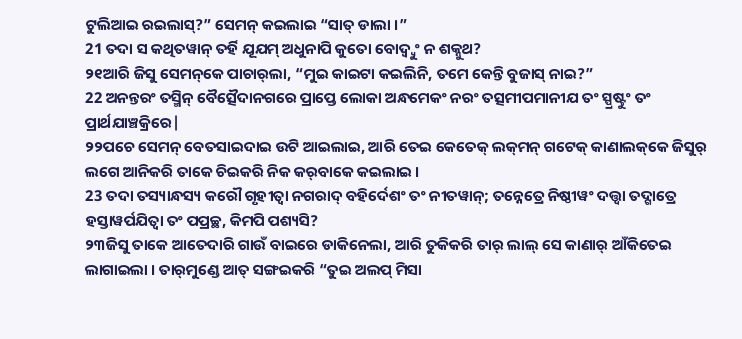ଟୁଲିଆଇ ରଇଲାସ୍‌?” ସେମନ୍‌ କଇଲାଇ “ସାତ୍‌ ଡାଲା ।”
21 ତଦା ସ କଥିତୱାନ୍ ତର୍ହି ଯୂଯମ୍ ଅଧୁନାପି କୁତୋ ବୋଦ୍ୱ୍ୱୁଂ ନ ଶକ୍ନୁଥ?
୨୧ଆରି ଜିସୁ ସେମନ୍‌କେ ପାଚାର୍‌ଲା, “ମୁଇ କାଇଟା କଇଲିନି, ତମେ କେନ୍ତି ବୁଜାସ୍‌ ନାଇ?”
22 ଅନନ୍ତରଂ ତସ୍ମିନ୍ ବୈତ୍ସୈଦାନଗରେ ପ୍ରାପ୍ତେ ଲୋକା ଅନ୍ଧମେକଂ ନରଂ ତତ୍ସମୀପମାନୀଯ ତଂ ସ୍ପ୍ରଷ୍ଟୁଂ ତଂ ପ୍ରାର୍ଥଯାଞ୍ଚକ୍ରିରେ|
୨୨ପଚେ ସେମନ୍‌ ବେତସାଇଦାଇ ଉଟି ଆଇଲାଇ, ଆରି ତେଇ କେତେକ୍‌ ଲକ୍‌ମନ୍‌ ଗଟେକ୍‌ କାଣାଲକ୍‌କେ ଜିସୁର୍‌ ଲଗେ ଆନିକରି ତାକେ ଚିଇକରି ନିକ କର୍‌ବାକେ କଇଲାଇ ।
23 ତଦା ତସ୍ୟାନ୍ଧସ୍ୟ କରୌ ଗୃହୀତ୍ୱା ନଗରାଦ୍ ବହିର୍ଦେଶଂ ତଂ ନୀତୱାନ୍; ତନ୍ନେତ୍ରେ ନିଷ୍ଠୀୱଂ ଦତ୍ତ୍ୱା ତଦ୍ଗାତ୍ରେ ହସ୍ତାୱର୍ପଯିତ୍ୱା ତଂ ପପ୍ରଚ୍ଛ, କିମପି ପଶ୍ୟସି?
୨୩ଜିସୁ ତାକେ ଆତେଦାରି ଗାଉଁ ବାଇରେ ଡାକିନେଲା, ଆରି ତୁକିକରି ତାର୍‌ ଲାଲ୍‌ ସେ କାଣାର୍‌ ଆଁକିତେଇ ଲାଗାଇଲା । ତାର୍‌ମୁଣ୍ଡେ ଆତ୍‌ ସଙ୍ଗଇକରି “ତୁଇ ଅଲପ୍‌ ମିସା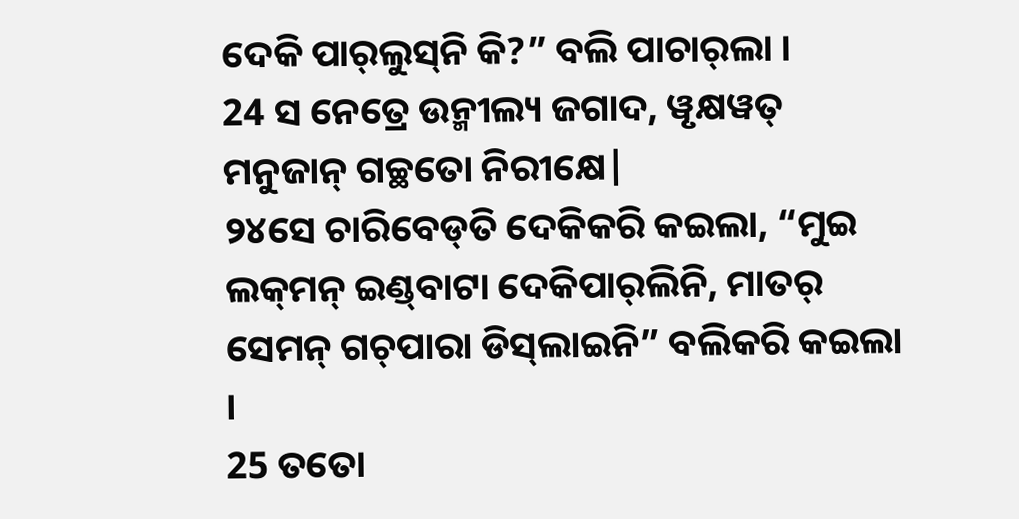ଦେକି ପାର୍‌ଲୁସ୍‌ନି କି?” ବଲି ପାଚାର୍‌ଲା ।
24 ସ ନେତ୍ରେ ଉନ୍ମୀଲ୍ୟ ଜଗାଦ, ୱୃକ୍ଷୱତ୍ ମନୁଜାନ୍ ଗଚ୍ଛତୋ ନିରୀକ୍ଷେ|
୨୪ସେ ଚାରିବେଡ୍‌ତି ଦେକିକରି କଇଲା, “ମୁଇ ଲକ୍‌ମନ୍‌ ଇଣ୍ଡ୍‌ବାଟା ଦେକିପାର୍‌ଲିନି, ମାତର୍‌ ସେମନ୍‌ ଗଚ୍‌ପାରା ଡିସ୍‌ଲାଇନି” ବଲିକରି କଇଲା ।
25 ତତୋ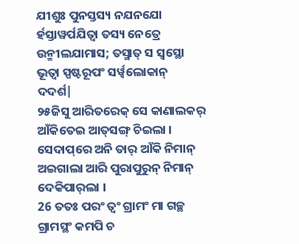ଯୀଶୁଃ ପୁନସ୍ତସ୍ୟ ନଯନଯୋ ର୍ହସ୍ତାୱର୍ପଯିତ୍ୱା ତସ୍ୟ ନେତ୍ରେ ଉନ୍ମୀଲଯାମାସ; ତସ୍ମାତ୍ ସ ସ୍ୱସ୍ଥୋ ଭୂତ୍ୱା ସ୍ପଷ୍ଟରୂପଂ ସର୍ୱ୍ୱଲୋକାନ୍ ଦଦର୍ଶ|
୨୫ଜିସୁ ଆରିତରେକ୍‌ ସେ କାଣାଲକର୍‌ ଆଁକିତେଇ ଆତ୍‌ସଙ୍ଗ୍‌ ଚିଇଲା । ସେଦାପ୍‌ରେ ଅନି ତାର୍‌ ଆଁକି ନିମାନ୍‌ ଅଇଗାଲା ଆରି ପୁରାପୁରୁନ୍‌ ନିମାନ୍‌ ଦେକିପାର୍‌ଲା ।
26 ତତଃ ପରଂ ତ୍ୱଂ ଗ୍ରାମଂ ମା ଗଚ୍ଛ ଗ୍ରାମସ୍ଥଂ କମପି ଚ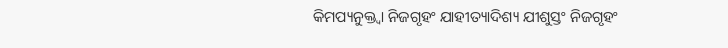କିମପ୍ୟନୁକ୍ତ୍ୱା ନିଜଗୃହଂ ଯାହୀତ୍ୟାଦିଶ୍ୟ ଯୀଶୁସ୍ତଂ ନିଜଗୃହଂ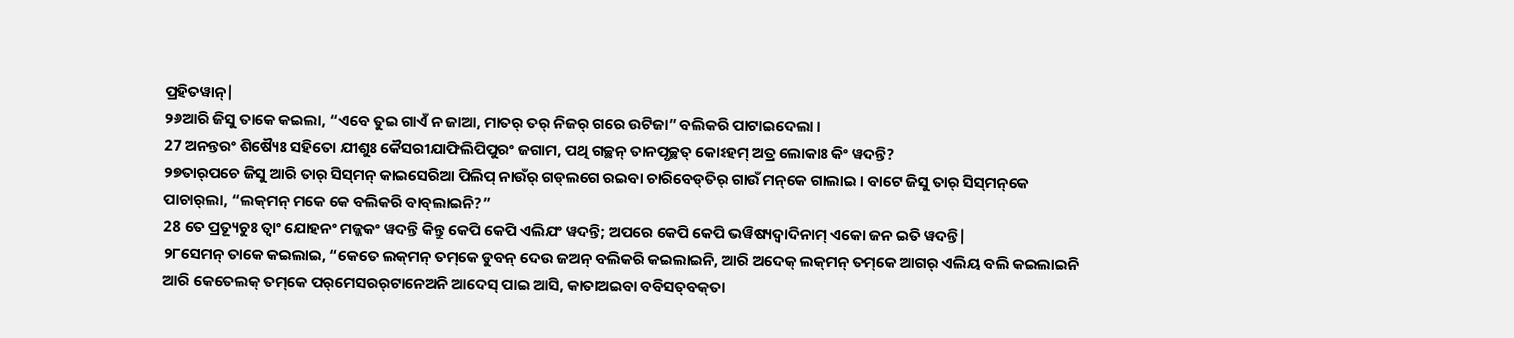ପ୍ରହିତୱାନ୍|
୨୬ଆରି ଜିସୁ ତାକେ କଇଲା, “ଏବେ ତୁଇ ଗାଏଁ ନ ଜାଆ, ମାତର୍‌ ତର୍‌ ନିଜର୍‌ ଗରେ ଉଟିଜା” ବଲିକରି ପାଟାଇଦେଲା ।
27 ଅନନ୍ତରଂ ଶିଷ୍ୟୈଃ ସହିତୋ ଯୀଶୁଃ କୈସରୀଯାଫିଲିପିପୁରଂ ଜଗାମ, ପଥି ଗଚ୍ଛନ୍ ତାନପୃଚ୍ଛତ୍ କୋଽହମ୍ ଅତ୍ର ଲୋକାଃ କିଂ ୱଦନ୍ତି?
୨୭ତାର୍‌ପଚେ ଜିସୁ ଆରି ତାର୍‌ ସିସ୍‌ମନ୍‌ କାଇସେରିଆ ପିଲିପ୍‌ ନାଉଁର୍‌ ଗଡ୍‌ଲଗେ ରଇବା ଚାରିବେଡ୍‌ତିର୍‌ ଗାଉଁ ମନ୍‌କେ ଗାଲାଇ । ବାଟେ ଜିସୁ ତାର୍‌ ସିସ୍‌ମନ୍‌କେ ପାଚାର୍‌ଲା, “ଲକ୍‌ମନ୍‌ ମକେ କେ ବଲିକରି ବାବ୍‌ଲାଇନି?”
28 ତେ ପ୍ରତ୍ୟୂଚୁଃ ତ୍ୱାଂ ଯୋହନଂ ମଜ୍ଜକଂ ୱଦନ୍ତି କିନ୍ତୁ କେପି କେପି ଏଲିଯଂ ୱଦନ୍ତି; ଅପରେ କେପି କେପି ଭୱିଷ୍ୟଦ୍ୱାଦିନାମ୍ ଏକୋ ଜନ ଇତି ୱଦନ୍ତି|
୨୮ସେମନ୍‌ ତାକେ କଇଲାଇ, “କେତେ ଲକ୍‌ମନ୍‌ ତମ୍‌କେ ଡୁବନ୍‌ ଦେଉ ଜଅନ୍‌ ବଲିକରି କଇଲାଇନି, ଆରି ଅଦେକ୍‌ ଲକ୍‌ମନ୍‌ ତମ୍‌କେ ଆଗର୍‌ ଏଲିୟ ବଲି କଇଲାଇନି ଆରି କେତେଲକ୍‌ ତମ୍‌କେ ପର୍‌ମେସରର୍‌ଟାନେଅନି ଆଦେସ୍‌ ପାଇ ଆସି, କାତାଅଇବା ବବିସତ୍‌ବକ୍‌ତା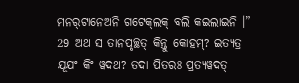ମନର୍‌ଟାନେଅନି ଗଟେକ୍‌ଲକ୍‌ ବଲି କଇଲାଇନି ।”
29 ଅଥ ସ ତାନପୃଚ୍ଛତ୍ କିନ୍ତୁ କୋହମ୍? ଇତ୍ୟତ୍ର ଯୂଯଂ କିଂ ୱଦଥ? ତଦା ପିତରଃ ପ୍ରତ୍ୟୱଦତ୍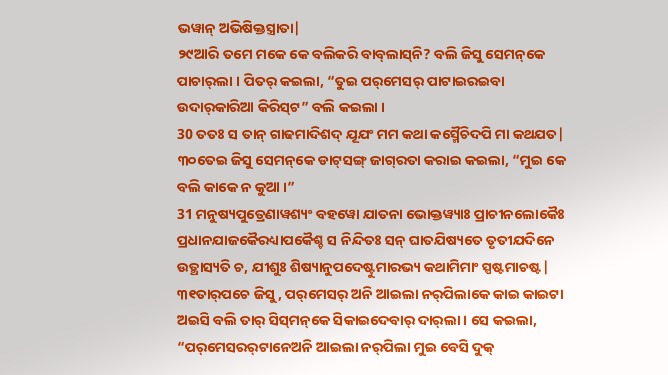ଭୱାନ୍ ଅଭିଷିକ୍ତସ୍ତ୍ରାତା|
୨୯ଆରି ତମେ ମକେ କେ ବଲିକରି ବାବ୍‌ଲାସ୍‌ନି? ବଲି ଜିସୁ ସେମନ୍‌କେ ପାଚାର୍‌ଲା । ପିତର୍‌ କଇଲା, “ତୁଇ ପର୍‌ମେସର୍‌ ପାଟାଇରଇବା ଉଦାର୍‌କାରିଆ କିରିସ୍‌ଟ” ବଲି କଇଲା ।
30 ତତଃ ସ ତାନ୍ ଗାଢମାଦିଶଦ୍ ଯୂଯଂ ମମ କଥା କସ୍ମୈଚିଦପି ମା କଥଯତ|
୩୦ତେଇ ଜିସୁ ସେମନ୍‌କେ ଡାଟ୍‌ସଙ୍ଗ୍ ଜାଗ୍‌ରତା କରାଇ କଇଲା, “ମୁଇ କେ ବଲି କାକେ ନ କୁଆ ।”
31 ମନୁଷ୍ୟପୁତ୍ରେଣାୱଶ୍ୟଂ ବହୱୋ ଯାତନା ଭୋକ୍ତୱ୍ୟାଃ ପ୍ରାଚୀନଲୋକୈଃ ପ୍ରଧାନଯାଜକୈରଧ୍ୟାପକୈଶ୍ଚ ସ ନିନ୍ଦିତଃ ସନ୍ ଘାତଯିଷ୍ୟତେ ତୃତୀଯଦିନେ ଉତ୍ଥାସ୍ୟତି ଚ, ଯୀଶୁଃ ଶିଷ୍ୟାନୁପଦେଷ୍ଟୁମାରଭ୍ୟ କଥାମିମାଂ ସ୍ପଷ୍ଟମାଚଷ୍ଟ|
୩୧ତାର୍‌ପଚେ ଜିସୁ, ପର୍‌ମେସର୍‌ ଅନି ଆଇଲା ନର୍‌ପିଲାକେ କାଇ କାଇଟା ଅଇସି ବଲି ତାର୍‌ ସିସ୍‌ମନ୍‌କେ ସିକାଇଦେବାର୍‌ ଦାର୍‌ଲା । ସେ କଇଲା, “ପର୍‌ମେସରର୍‌ଟାନେଅନି ଆଇଲା ନର୍‌ପିଲା ମୁଇ ବେସି ଦୁକ୍‌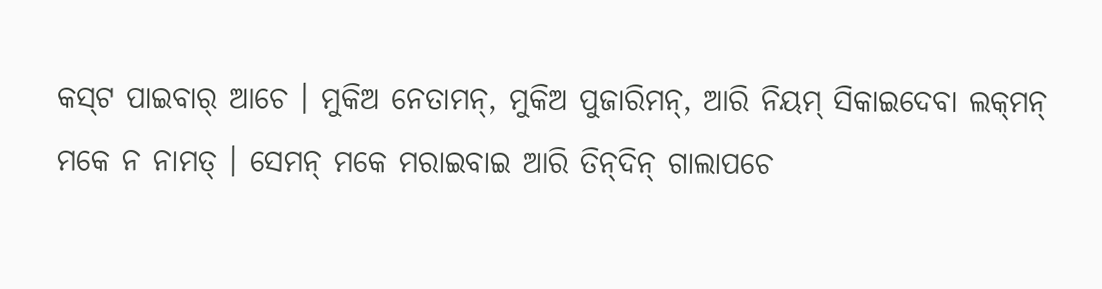କସ୍‌ଟ ପାଇବାର୍‌ ଆଚେ । ମୁକିଅ ନେତାମନ୍‌, ମୁକିଅ ପୁଜାରିମନ୍‌, ଆରି ନିୟମ୍‌ ସିକାଇଦେବା ଲକ୍‌ମନ୍‌ ମକେ ନ ନାମତ୍‌ । ସେମନ୍‌ ମକେ ମରାଇବାଇ ଆରି ତିନ୍‌ଦିନ୍‌ ଗାଲାପଚେ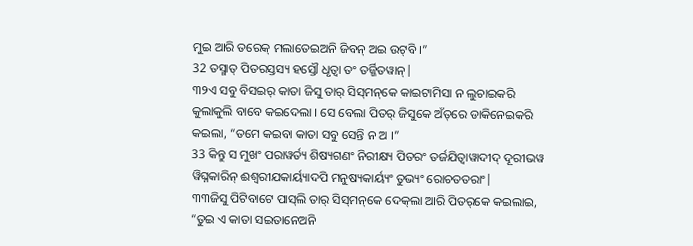ମୁଇ ଆରି ତରେକ୍‌ ମଲାତେଇଅନି ଜିବନ୍‌ ଅଇ ଉଟ୍‌ବି ।”
32 ତସ୍ମାତ୍ ପିତରସ୍ତସ୍ୟ ହସ୍ତୌ ଧୃତ୍ୱା ତଂ ତର୍ଜ୍ଜିତୱାନ୍|
୩୨ଏ ସବୁ ବିସଇର୍‌ କାତା ଜିସୁ ତାର୍‌ ସିସ୍‌ମନ୍‌କେ କାଇଟାମିସା ନ ଲୁଚାଇକରି କୁଲାକୁଲି ବାବେ କଇଦେଲା । ସେ ବେଲା ପିତର୍‌ ଜିସୁକେ ଅଁତ୍‌ରେ ଡାକିନେଇକରି କଇଲା, “ତମେ କଇବା କାତା ସବୁ ସେନ୍ତି ନ ଅ ।”
33 କିନ୍ତୁ ସ ମୁଖଂ ପରାୱର୍ତ୍ୟ ଶିଷ୍ୟଗଣଂ ନିରୀକ୍ଷ୍ୟ ପିତରଂ ତର୍ଜଯିତ୍ୱାୱାଦୀଦ୍ ଦୂରୀଭୱ ୱିଘ୍ନକାରିନ୍ ଈଶ୍ୱରୀଯକାର୍ୟ୍ୟାଦପି ମନୁଷ୍ୟକାର୍ୟ୍ୟଂ ତୁଭ୍ୟଂ ରୋଚତତରାଂ|
୩୩ଜିସୁ ପିଟିବାଟେ ପାସ୍‌ଲି ତାର୍‌ ସିସ୍‌ମନ୍‌କେ ଦେକ୍‌ଲା ଆରି ପିତର୍‌କେ କଇଲାଇ, “ତୁଇ ଏ କାତା ସଇତାନେଅନି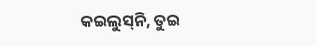କଇଲୁସ୍‌ନି, ତୁଇ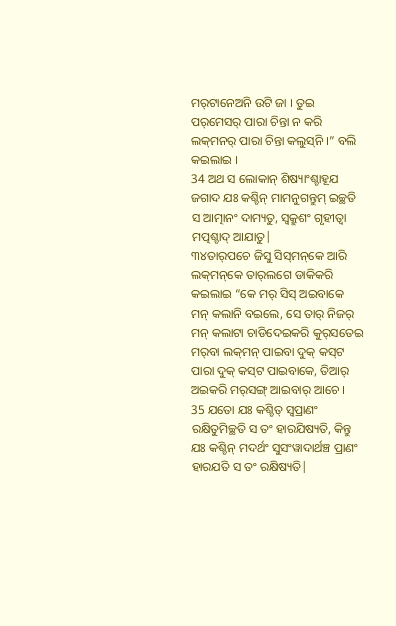ମର୍‌ଟାନେଅନି ଉଟି ଜା । ତୁଇ ପର୍‌ମେସର୍‌ ପାରା ଚିନ୍ତା ନ କରି ଲକ୍‌ମନର୍‌ ପାରା ଚିନ୍ତା କଲୁସ୍‌ନି ।” ବଲି କଇଲାଇ ।
34 ଅଥ ସ ଲୋକାନ୍ ଶିଷ୍ୟାଂଶ୍ଚାହୂଯ ଜଗାଦ ଯଃ କଶ୍ଚିନ୍ ମାମନୁଗନ୍ତୁମ୍ ଇଚ୍ଛତି ସ ଆତ୍ମାନଂ ଦାମ୍ୟତୁ, ସ୍ୱକ୍ରୁଶଂ ଗୃହୀତ୍ୱା ମତ୍ପଶ୍ଚାଦ୍ ଆଯାତୁ|
୩୪ତାର୍‌ପଚେ ଜିସୁ ସିସ୍‌ମନ୍‌କେ ଆରି ଲକ୍‌ମନ୍‌କେ ତାର୍‌ଲଗେ ଡାକିକରି କଇଲାଇ “କେ ମର୍‌ ସିସ୍‌ ଅଇବାକେ ମନ୍‍ କଲାନି ବଇଲେ, ସେ ତାର୍‌ ନିଜର୍‌ ମନ୍‍ କଲାଟା ଚାଡିଦେଇକରି କୁର୍‌ସତେଇ ମର୍‌ବା ଲକ୍‌ମନ୍‌ ପାଇବା ଦୁକ୍‌ କସ୍‌ଟ ପାରା ଦୁକ୍‌ କସ୍‌ଟ ପାଇବାକେ, ତିଆର୍‌ ଅଇକରି ମର୍‌ସଙ୍ଗ୍‍ ଆଇବାର୍‌ ଆଚେ ।
35 ଯତୋ ଯଃ କଶ୍ଚିତ୍ ସ୍ୱପ୍ରାଣଂ ରକ୍ଷିତୁମିଚ୍ଛତି ସ ତଂ ହାରଯିଷ୍ୟତି, କିନ୍ତୁ ଯଃ କଶ୍ଚିନ୍ ମଦର୍ଥଂ ସୁସଂୱାଦାର୍ଥଞ୍ଚ ପ୍ରାଣଂ ହାରଯତି ସ ତଂ ରକ୍ଷିଷ୍ୟତି|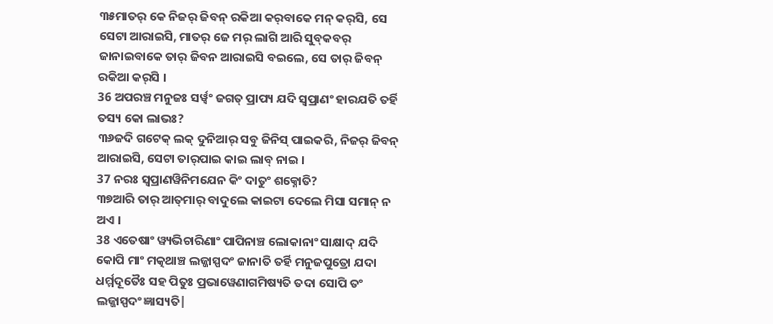୩୫ମାତର୍‌ କେ ନିଜର୍‌ ଜିବନ୍‌ ରକିଆ କର୍‌ବାକେ ମନ୍‍ କର୍‌ସି, ସେ ସେଟା ଆରାଇସି, ମାତର୍‌ ଜେ ମର୍‌ ଲାଗି ଆରି ସୁବ୍‍କବର୍‍ ଜାନାଇବାକେ ତାର୍‌ ଜିବନ ଆରାଇସି ବଇଲେ, ସେ ତାର୍‌ ଜିବନ୍‌ ରକିଆ କର୍‌ସି ।
36 ଅପରଞ୍ଚ ମନୁଜଃ ସର୍ୱ୍ୱଂ ଜଗତ୍ ପ୍ରାପ୍ୟ ଯଦି ସ୍ୱପ୍ରାଣଂ ହାରଯତି ତର୍ହି ତସ୍ୟ କୋ ଲାଭଃ?
୩୬ଜଦି ଗଟେକ୍‌ ଲକ୍‌ ଦୁନିଆର୍‌ ସବୁ ଜିନିସ୍‌ ପାଇକରି, ନିଜର୍‌ ଜିବନ୍‌ ଆରାଇସି, ସେଟା ତାର୍‌ପାଇ କାଇ ଲାବ୍‌ ନାଇ ।
37 ନରଃ ସ୍ୱପ୍ରାଣୱିନିମଯେନ କିଂ ଦାତୁଂ ଶକ୍ନୋତି?
୩୭ଆରି ତାର୍‌ ଆତ୍‌ମାର୍‌ ବାଦୁଲେ କାଇଟା ଦେଲେ ମିସା ସମାନ୍‌ ନ ଅଏ ।
38 ଏତେଷାଂ ୱ୍ୟଭିଚାରିଣାଂ ପାପିନାଞ୍ଚ ଲୋକାନାଂ ସାକ୍ଷାଦ୍ ଯଦି କୋପି ମାଂ ମତ୍କଥାଞ୍ଚ ଲଜ୍ଜାସ୍ପଦଂ ଜାନାତି ତର୍ହି ମନୁଜପୁତ୍ରୋ ଯଦା ଧର୍ମ୍ମଦୂତୈଃ ସହ ପିତୁଃ ପ୍ରଭାୱେଣାଗମିଷ୍ୟତି ତଦା ସୋପି ତଂ ଲଜ୍ଜାସ୍ପଦଂ ଜ୍ଞାସ୍ୟତି|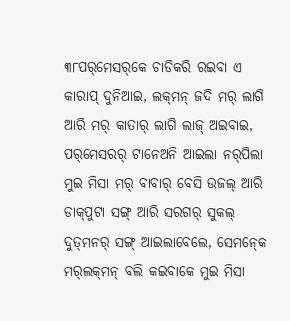୩୮ପର୍‌ମେସର୍‌କେ ଚାଡିକରି ରଇବା ଏ କାରାପ୍‍ ଦୁନିଆଇ, ଲକ୍‌ମନ୍‌ ଜଦି ମର୍‌ ଲାଗି ଆରି ମର୍‌ କାତାର୍‌ ଲାଗି ଲାଜ୍‌ ଅଇବାଇ, ପର୍‌ମେସରର୍‌ ଟାନେଅନି ଆଇଲା ନର୍‌ପିଲା ମୁଇ ମିସା ମର୍‌ ବାବାର୍‌ ବେସି ଉଜଲ୍‌ ଆରି ଡାକ୍‌ପୁଟା ସଙ୍ଗ୍‍ ଆରି ସରଗର୍‌ ସୁକଲ୍‌ ଦୁତ୍‌ମନର୍‌ ସଙ୍ଗ୍‌ ଆଇଲାବେଲେ, ସେମନ୍‍କେ ମର୍‌ଲକ୍‌ମନ୍‌ ବଲି କଇବାକେ ମୁଇ ମିସା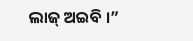ଲାଜ୍‌ ଅଇବି ।”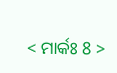< ମାର୍କଃ 8 >